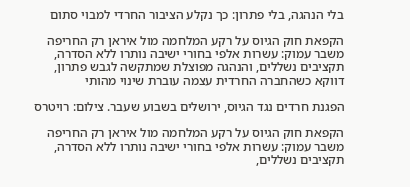בלי הנהגה, בלי פתרון: כך נקלע הציבור החרדי למבוי סתום

הקפאת חוק הגיוס על רקע המלחמה מול איראן רק החריפה משבר עמוק: עשרות אלפי בחורי ישיבה נותרו ללא הסדרה, תקציבים נשללים, והנהגה מפוצלת שמתקשה לגבש פתרון, דווקא כשהחברה החרדית עצמה עוברת שינוי מהותי

הפגנת חרדים נגד הגיוס, ירושלים בשבוע שעבר. צילום: רויטרס

הקפאת חוק הגיוס על רקע המלחמה מול איראן רק החריפה משבר עמוק: עשרות אלפי בחורי ישיבה נותרו ללא הסדרה, תקציבים נשללים,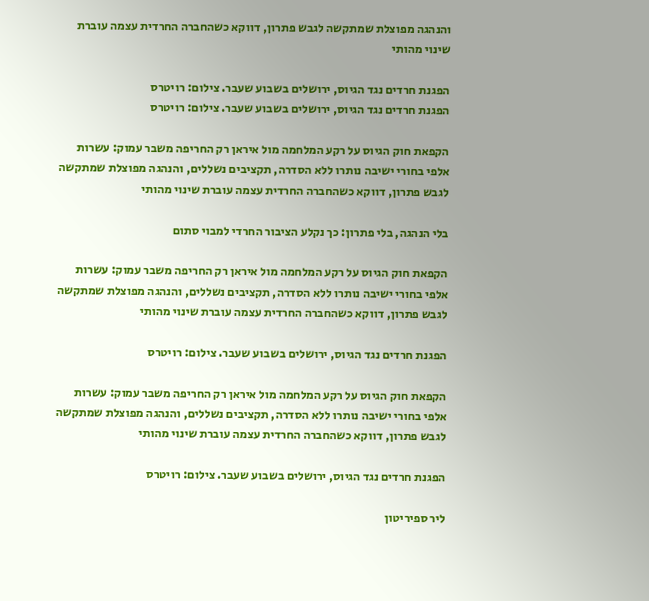והנהגה מפוצלת שמתקשה לגבש פתרון, דווקא כשהחברה החרדית עצמה עוברת שינוי מהותי

הפגנת חרדים נגד הגיוס, ירושלים בשבוע שעבר. צילום: רויטרס
הפגנת חרדים נגד הגיוס, ירושלים בשבוע שעבר. צילום: רויטרס

הקפאת חוק הגיוס על רקע המלחמה מול איראן רק החריפה משבר עמוק: עשרות אלפי בחורי ישיבה נותרו ללא הסדרה, תקציבים נשללים, והנהגה מפוצלת שמתקשה לגבש פתרון, דווקא כשהחברה החרדית עצמה עוברת שינוי מהותי

בלי הנהגה, בלי פתרון: כך נקלע הציבור החרדי למבוי סתום

הקפאת חוק הגיוס על רקע המלחמה מול איראן רק החריפה משבר עמוק: עשרות אלפי בחורי ישיבה נותרו ללא הסדרה, תקציבים נשללים, והנהגה מפוצלת שמתקשה לגבש פתרון, דווקא כשהחברה החרדית עצמה עוברת שינוי מהותי

הפגנת חרדים נגד הגיוס, ירושלים בשבוע שעבר. צילום: רויטרס

הקפאת חוק הגיוס על רקע המלחמה מול איראן רק החריפה משבר עמוק: עשרות אלפי בחורי ישיבה נותרו ללא הסדרה, תקציבים נשללים, והנהגה מפוצלת שמתקשה לגבש פתרון, דווקא כשהחברה החרדית עצמה עוברת שינוי מהותי

הפגנת חרדים נגד הגיוס, ירושלים בשבוע שעבר. צילום: רויטרס

ליר ספיריטון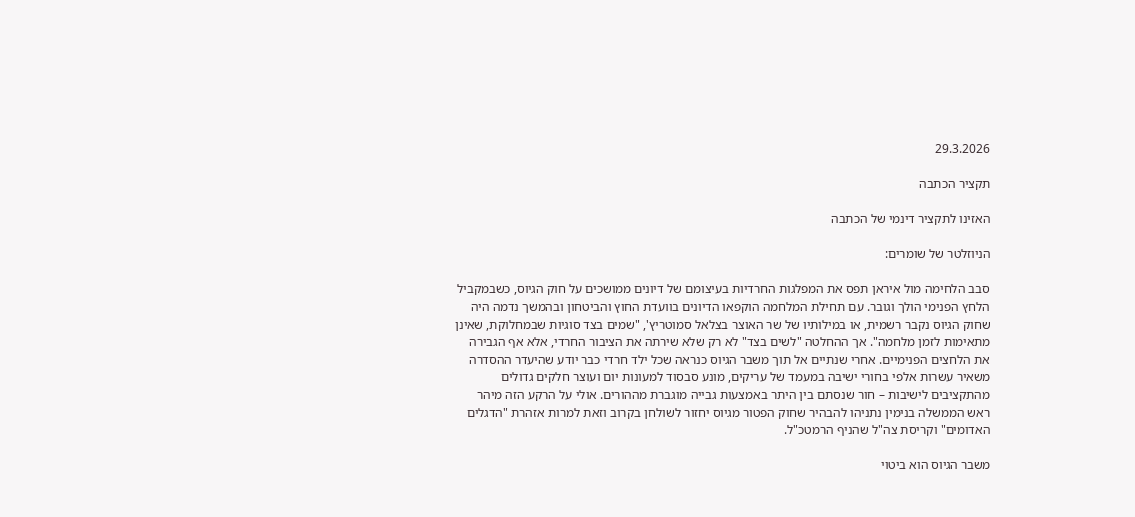29.3.2026

תקציר הכתבה

האזינו לתקציר דינמי של הכתבה

הניוזלטר של שומרים:

סבב הלחימה מול איראן תפס את המפלגות החרדיות בעיצומם של דיונים ממושכים על חוק הגיוס, כשבמקביל הלחץ הפנימי הולך וגובר. עם תחילת המלחמה הוקפאו הדיונים בוועדת החוץ והביטחון ובהמשך נדמה היה שחוק הגיוס נקבר רשמית, או במילותיו של שר האוצר בצלאל סמוטריץ', "שמים בצד סוגיות שבמחלוקת, שאינן מתאימות לזמן מלחמה". אך ההחלטה "לשים בצד" לא רק שלא שירתה את הציבור החרדי, אלא אף הגבירה את הלחצים הפנימיים. אחרי שנתיים אל תוך משבר הגיוס כנראה שכל ילד חרדי כבר יודע שהיעדר ההסדרה משאיר עשרות אלפי בחורי ישיבה במעמד של עריקים, מונע סבסוד למעונות יום ועוצר חלקים גדולים מהתקציבים לישיבות – חור שנסתם בין היתר באמצעות גבייה מוגברת מההורים. אולי על הרקע הזה מיהר ראש הממשלה בנימין נתניהו להבהיר שחוק הפטור מגיוס יחזור לשולחן בקרוב וזאת למרות אזהרת "הדגלים האדומים" וקריסת צה"ל שהניף הרמטכ"ל.

משבר הגיוס הוא ביטוי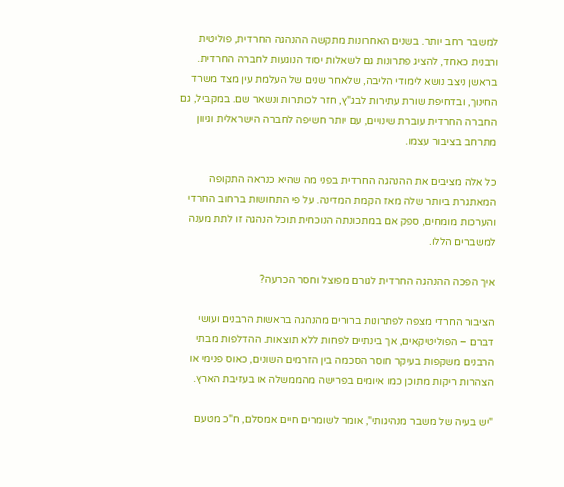למשבר רחב יותר. בשנים האחרונות מתקשה ההנהגה החרדית, פוליטית ורבנית כאחד, להציג פתרונות גם לשאלות יסוד הנוגעות לחברה החרדית. בראשן ניצב נושא לימודי הליבה, שלאחר שנים של העלמת עין מצד משרד החינוך, ובדחיפת שורת עתירות לבג"ץ, חזר לכותרות ונשאר שם. במקביל, גם החברה החרדית עוברת שינויים, עם יותר חשיפה לחברה הישראלית וגיוון מתרחב בציבור עצמו.

כל אלה מציבים את ההנהגה החרדית בפני מה שהיא כנראה התקופה המאתגרת ביותר שלה מאז הקמת המדינה. על פי התחושות ברחוב החרדי והערכות מומחים, ספק אם במתכונתה הנוכחית תוכל הנהגה זו לתת מענה למשברים הללו.

איך הפכה ההנהגה החרדית לגורם מפוצל וחסר הכרעה?

הציבור החרדי מצפה לפתרונות ברורים מהנהגה בראשות הרבנים ועושי דברם – הפוליטיקאים, אך בינתיים לפחות ללא תוצאות. ההדלפות מבתי הרבנים משקפות בעיקר חוסר הסכמה בין הזרמים השונים, כאוס פנימי או הצהרות ריקות מתוכן כמו איומים בפרישה מהממשלה או בעזיבת הארץ.

"יש בעיה של משבר מנהיגותי", אומר לשומרים חיים אמסלם, ח"כ מטעם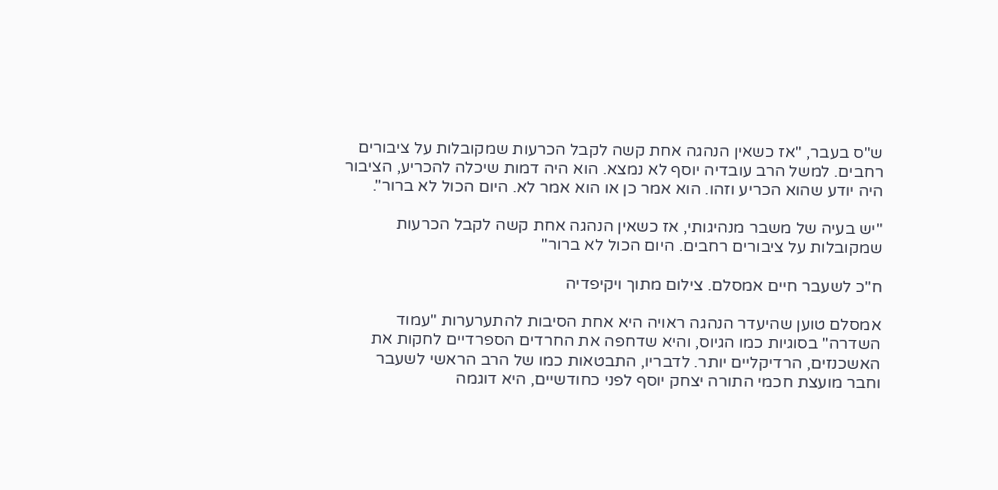ש"ס בעבר, "אז כשאין הנהגה אחת קשה לקבל הכרעות שמקובלות על ציבורים רחבים. למשל הרב עובדיה יוסף לא נמצא. הוא היה דמות שיכלה להכריע, הציבור היה יודע שהוא הכריע וזהו. הוא אמר כן או הוא אמר לא. היום הכול לא ברור".

"יש בעיה של משבר מנהיגותי, אז כשאין הנהגה אחת קשה לקבל הכרעות שמקובלות על ציבורים רחבים. היום הכול לא ברור"

ח"כ לשעבר חיים אמסלם. צילום מתוך ויקיפדיה

אמסלם טוען שהיעדר הנהגה ראויה היא אחת הסיבות להתערערות "עמוד השדרה" בסוגיות כמו הגיוס, והיא שדחפה את החרדים הספרדיים לחקות את האשכנזים, הרדיקליים יותר. לדבריו, התבטאות כמו של הרב הראשי לשעבר וחבר מועצת חכמי התורה יצחק יוסף לפני כחודשיים, היא דוגמה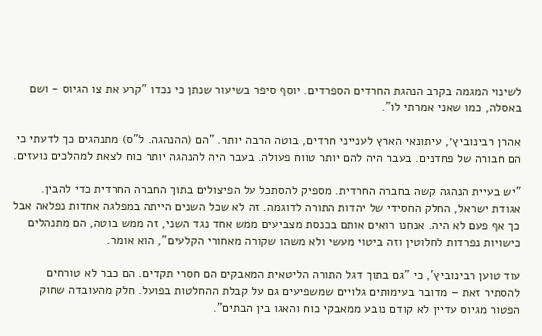לשינוי המגמה בקרב הנהגת החרדים הספרדים. יוסף סיפר בשיעור שנתן כי נכדו "קרע את צו הגיוס - ושם באסלה, כמו שאני אמרתי לו".

אהרן רבינוביץ׳, עיתונאי הארץ לענייני חרדים, בוטה הרבה יותר. "הם (ההנהגה. ל"ס) מתנהגים כך לדעתי כי הם חבורה של פחדנים. בעבר היה להם יותר טווח פעולה. בעבר היה להנהגה יותר כוח לצאת למהלכים נועזים.

"יש בעיית הנהגה קשה בחברה החרדית. מספיק להסתכל על הפיצולים בתוך החברה החרדית כדי להבין. אגודת ישראל, החלק החסידי של יהדות התורה לדוגמה. זה לא שכל השנים הייתה במפלגה אחדות נפלאה אבל כך אף פעם לא היה. אנחנו רואים אותם בכנסת מצביעים ממש אחד נגד השני, זה ממש בוטה, הם מתנהלים כישויות נפרדות לחלוטין וזה ביטוי מעשי ולא משהו שקורה מאחורי הקלעים", הוא אומר.

עוד טוען רבינוביץ', כי "גם בתוך דגל התורה הליטאית המאבקים הם חסרי תקדים. הם כבר לא טורחים להסתיר זאת – מדובר בעימותים גלויים שמשפיעים גם על קבלת ההחלטות בפועל. חלק מהעובדה שחוק הפטור מגיוס עדיין לא קודם נובע ממאבקי כוח והאגו בין הבתים".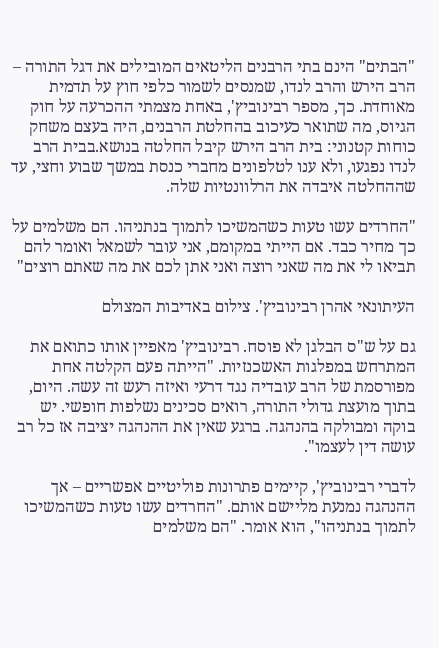"הבתים" הינם בתי הרבנים הליטאים המובילים את דגל התורה – הרב הירש והרב לנדו, שמנסים לשמור כלפי חוץ על תדמית מאוחדת. כך, מספר רבינוביץ', באחת מצמתי ההכרעה על חוק הגיוס, מה שתואר כעיכוב בהחלטת הרבנים, היה בעצם משחק כוחות קטנוני: בית הרב הירש קיבל החלטה בנושא.בבית הרב לנדו נפגעו, ולא ענו לטלפונים מחברי כנסת במשך שבוע וחצי, עד שההחלטה איבדה את הרלוונטיות שלה.

"החרדים עשו טעות כשהמשיכו לתמוך בנתניהו. הם משלמים על כך מחיר כבד. אם הייתי במקומם, אני עובר לשמאל ואומר להם תביאו לי את מה שאני רוצה ואני אתן לכם את מה שאתם רוצים"

העיתונאי אהרן רבינוביץ'. צילום באדיבות המצולם

גם על ש"ס הבלגן לא פוסח. רבינוביץ' מאפיין אותו כתואם את המתרחש במפלגות האשכנזיות. "הייתה פעם הקלטה אחת מפורסמת של הרב עובדיה נגד דרעי ואיזה רעש זה עשה. היום, בתוך מועצת גדולי התורה, רואים סכינים נשלפות חופשי. יש בוקה ומבולקה בהנהגה. ברגע שאין את ההנהגה יציבה אז כל רב עושה דין לעצמו".

לדברי רבינוביץ', קיימים פתרונות פוליטיים אפשריים – אך ההנהגה נמנעת מליישם אותם. "החרדים עשו טעות כשהמשיכו לתמוך בנתניהו", הוא אומר. "הם משלמים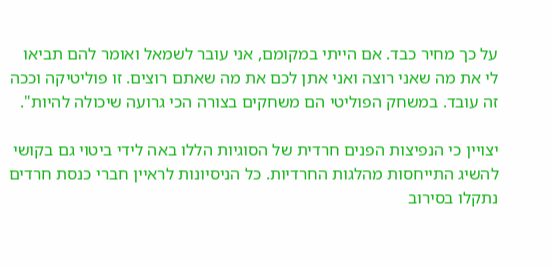על כך מחיר כבד. אם הייתי במקומם, אני עובר לשמאל ואומר להם תביאו לי את מה שאני רוצה ואני אתן לכם את מה שאתם רוצים. זו פוליטיקה וככה זה עובד. במשחק הפוליטי הם משחקים בצורה הכי גרועה שיכולה להיות".

יצויין כי הנפיצות הפנים חרדית של הסוגיות הללו באה לידי ביטוי גם בקושי להשיג התייחסות מהלגות החרדיות. כל הניסיונות לראיין חברי כנסת חרדים נתקלו בסירוב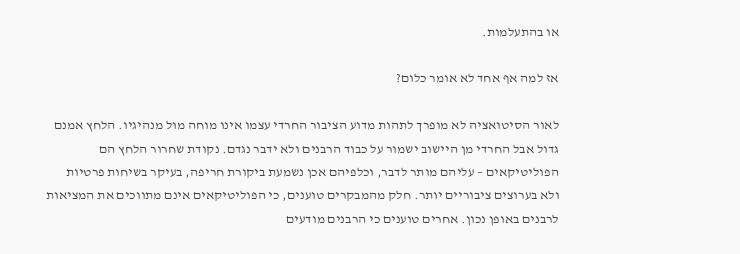או בהתעלמות.

אז למה אף אחד לא אומר כלום?

לאור הסיטואציה לא מופרך לתהות מדוע הציבור החרדי עצמו אינו מוחה מול מנהיגיו. הלחץ אמנם גדול אבל החרדי מן היישוב ישמור על כבוד הרבנים ולא ידבר נגדם. נקודת שחרור הלחץ הם הפוליטיקאים – עליהם מותר לדבר, וכלפיהם אכן נשמעת ביקורת חריפה, בעיקר בשיחות פרטיות ולא בערוצים ציבוריים יותר. חלק מהמבקרים טוענים, כי הפוליטיקאים אינם מתווכים את המציאות לרבנים באופן נכון. אחרים טוענים כי הרבנים מודעים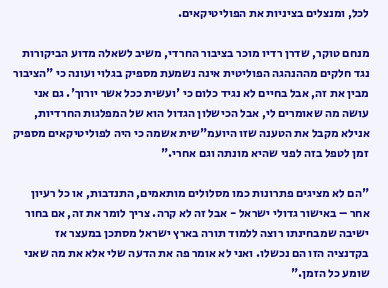לכל, ומנצלים בציניות את הפוליטיקאים.

מנחם טוקר, שדרן רדיו מוכר בציבור החרדי, משיב לשאלה מדוע הביקורות נגד חלקים מההנהגה הפוליטית אינה נשמעת מספיק בגלוי ועונה כי "הציבור מבין את זה, אבל בחיים לא נגיד כלום כי 'ועשית ככל אשר יורוך'. גם אני עושה מה שאומרים לי, אבל הכישלון הגדול הוא של המפלגות החרדיות, אנילא מקבל את הטענה שזו היועמ"שית אשמה כי היה לפוליטיקאים מספיק זמן לטפל בזה לפני שהיא מונתה וגם אחרי."

"הם לא מציגים פתרונות כמו מסלולים מותאמים, התנדבות, או כל רעיון אחר – באישור גדולי ישראל - אבל זה לא קרה. צריך לומר את זה, אם בחור ישיבה שמבחינתו רוצה ללמוד תורה בארץ ישראל מסתכן במעצר אז בקדנציה הזו הם נכשלו. ואני לא אומר פה את הדעה שלי אלא את מה שאני שומע כל הזמן."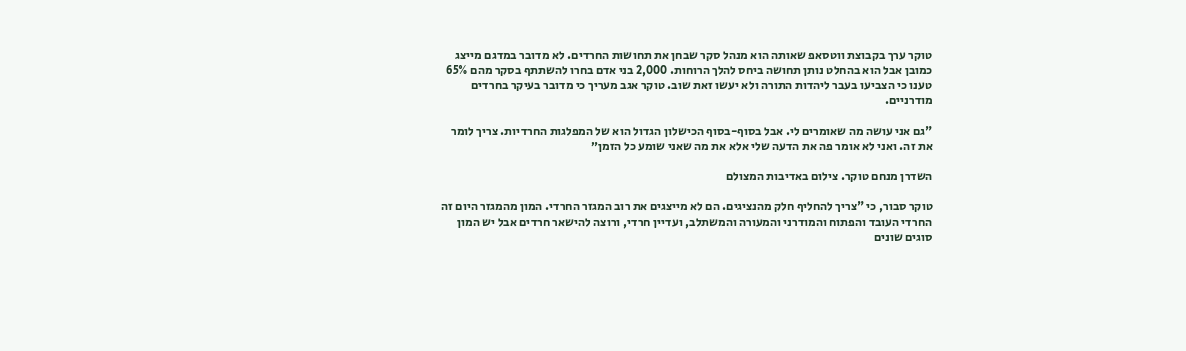טוקר ערך בקבוצת ווטסאפ שאותה הוא מנהל סקר שבחן את תחושות החרדים. לא מדובר במדגם מייצג כמובן אבל הוא בהחלט נותן תחושה ביחס להלך הרוחות. 2,000 בני אדם בחרו להשתתף בסקר מהם 65% טענו כי הצביעו בעבר ליהדות התורה ולא יעשו זאת שוב. טוקר אגב מעריך כי מדובר בעיקר בחרדים מודרניים.

"גם אני עושה מה שאומרים לי. אבל בסוף-בסוף הכישלון הגדול הוא של המפלגות החרדיות. צריך לומר את זה. ואני לא אומר פה את הדעה שלי אלא את מה שאני שומע כל הזמן״

השדרן מנחם טוקר. צילום באדיבות המצולם

טוקר סבור, כי "צריך להחליף חלק מהנציגים. הם לא מייצגים את רוב המגזר החרדי. המון מהמגזר היום זה החרדי העובד והפתוח והמודרני והמעורה והמשתלב, ועדיין חרדי, ורוצה להישאר חרדים אבל יש המון סוגים שונים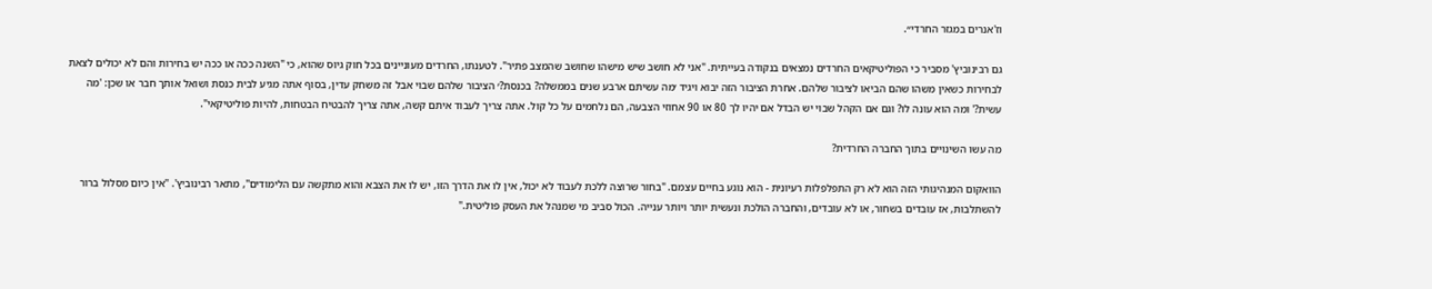וז'אנרים במגזר החרדי״.

גם רבינוביץ' מסביר כי הפוליטיקאים החרדים נמצאים בנקודה בעייתית. "אני לא חושב שיש מישהו שחושב שהמצב פתיר". לטענתו, החרדים מעוניינים בכל חוק גיוס שהוא, כי "השנה ככה או ככה יש בחירות והם לא יכולים לצאת לבחירות כשאין משהו שהם הביאו לציבור שלהם. אחרת הציבור הזה יבוא ויגיד ׳מה עשיתם ארבע שנים בממשלה? בכנסת?׳ הציבור שלהם שבוי אבל זה משחק עדין, בסוף אתה מגיע לבית כנסת ושואל אותך חבר או שכן: 'מה עשית?' ומה הוא עונה לו? וגם אם הקהל שבוי יש הבדל אם יהיו לך 80 או 90 אחוזי הצבעה, הם נלחמים על כל קול. אתה צריך לעבוד איתם קשה, אתה צריך להבטיח הבטחות, להיות פוליטיקאי".

מה עשו השינויים בתוך החברה החרדית?

הוואקום המנהיגותי הזה הוא לא רק התפלפלות רעיונית - הוא נוגע בחיים עצמם. "בחור שרוצה ללכת לעבוד לא יכול, אין לו את הדרך הזו, יש לו את הצבא והוא מתקשה עם הלימודים", מתאר רבינוביץ'. "אין כיום מסלול ברור להשתלבות, אז עובדים בשחור, או לא עובדים, והחברה הולכת ונעשית יותר ויותר ענייה. הכול סביב מי שמנהל את העסק פוליטית."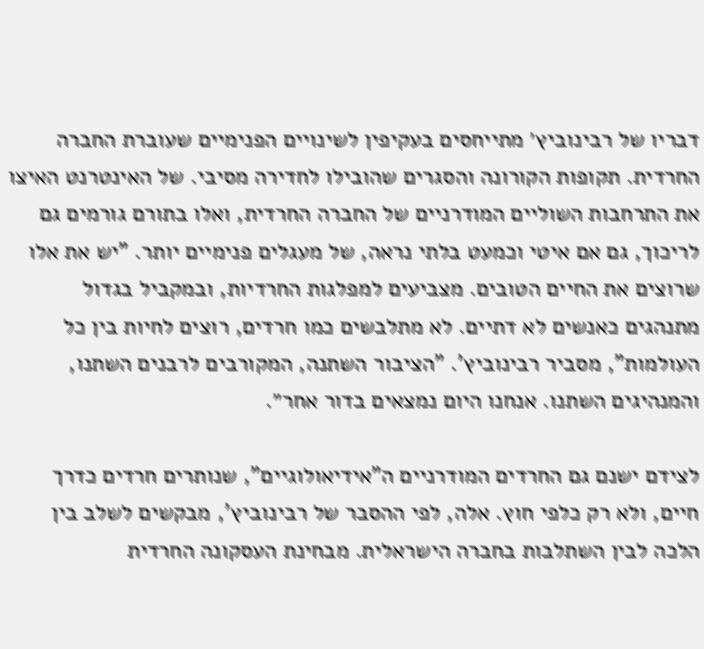דבריו של רבינוביץ׳ מתייחסים בעקיפין לשינויים הפנימיים שעוברת החברה החרדית. תקופות הקורונה והסגרים שהובילו לחדירה מסיבי. של האינטרנט האיצו את התרחבות השוליים המודרניים של החברה החרדית, ואלו בתורם גורמים גם לריכוך, גם אם איטי וכמעט בלתי נראה, של מעגלים פנימיים יותר. "יש את אלו שרוצים את החיים הטובים. מצביעים למפלגות החרדיות, ובמקביל בגדול מתנהגים כאנשים לא דתיים. לא מתלבשים כמו חרדים, רוצים לחיות בין כל העולמות", מסביר רבינוביץ'. "הציבור השתנה, המקורבים לרבנים השתנו, והמנהיגים השתנו. אנחנו היום נמצאים בדור אחר״.

לצידם ישנם גם החרדים המודרניים ה"אידיאולוגיים", שנותרים חרדים כדרך חיים, ולא רק כלפי חוץ. אלה, לפי ההסבר של רבינוביץ', מבקשים לשלב בין הלכה לבין השתלבות בחברה הישראלית. מבחינת העסקונה החרדית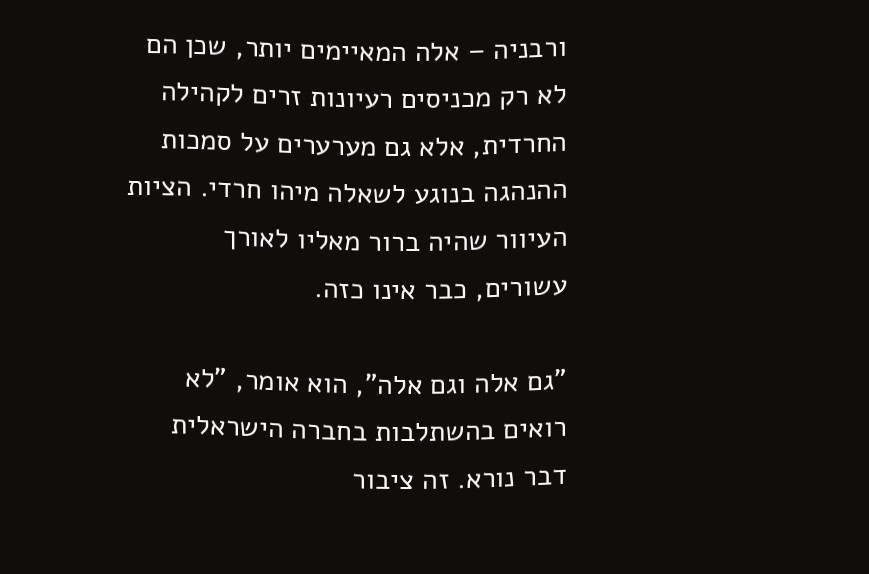ורבניה – אלה המאיימים יותר, שכן הם לא רק מכניסים רעיונות זרים לקהילה החרדית, אלא גם מערערים על סמכות ההנהגה בנוגע לשאלה מיהו חרדי. הציות העיוור שהיה ברור מאליו לאורך עשורים, כבר אינו כזה.

"גם אלה וגם אלה", הוא אומר, "לא רואים בהשתלבות בחברה הישראלית דבר נורא. זה ציבור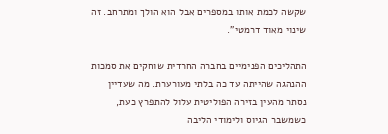שקשה לכמת אותו במספרים אבל הוא הולך ומתרחב. זה שינוי מאוד דרמטי".

התהליכים הפנימיים בחברה החרדית שוחקים את סמכות ההנהגה שהייתה עד כה בלתי מעורערת. מה שעדיין נסתר מהעין בזירה הפוליטית עלול להתפרץ כעת, כשמשבר הגיוס ולימודי הליבה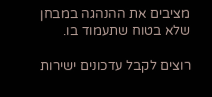מציבים את ההנהגה במבחן שלא בטוח שתעמוד בו.

רוצים לקבל עדכונים ישירות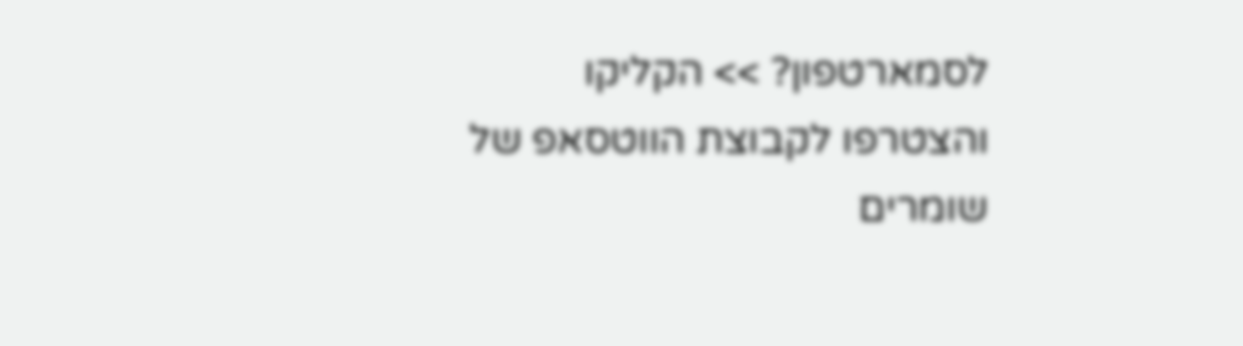לסמארטפון? >> הקליקו והצטרפו לקבוצת הווטסאפ של שומרים